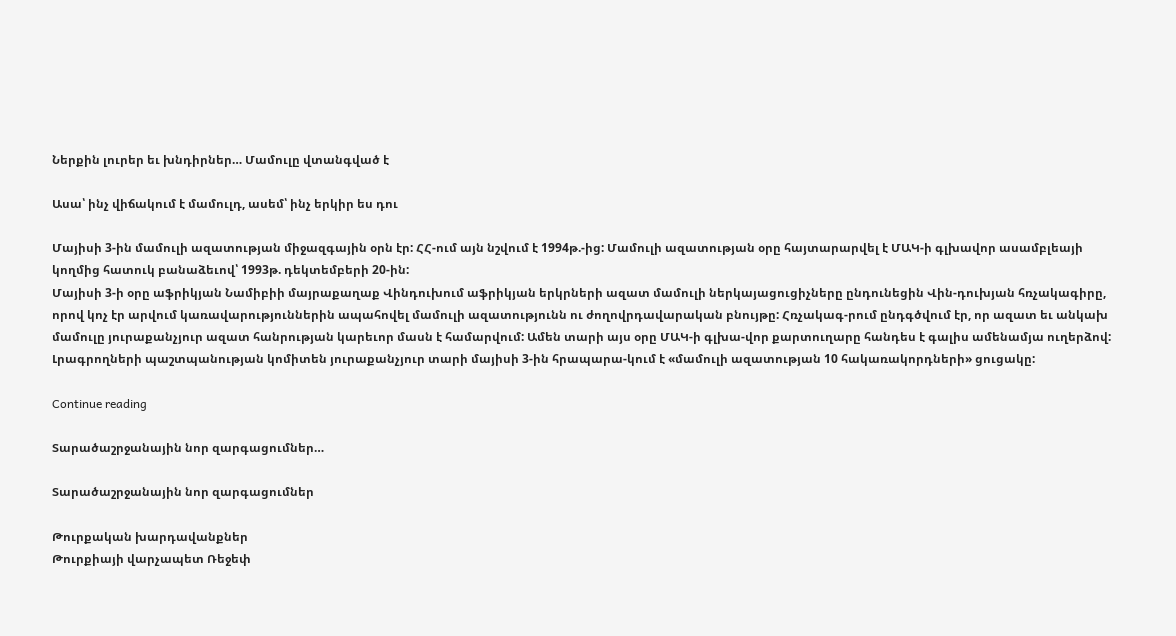Ներքին լուրեր եւ խնդիրներ… Մամուլը վտանգված է

Ասա՝ ինչ վիճակում է մամուլդ, ասեմ՝ ինչ երկիր ես դու

Մայիսի 3-ին մամուլի ազատության միջազգային օրն էր: ՀՀ-ում այն նշվում է 1994թ.-ից: Մամուլի ազատության օրը հայտարարվել է ՄԱԿ-ի գլխավոր ասամբլեայի կողմից հատուկ բանաձեւով՝ 1993թ. դեկտեմբերի 20-ին:
Մայիսի 3-ի օրը աֆրիկյան Նամիբիի մայրաքաղաք Վինդուխում աֆրիկյան երկրների ազատ մամուլի ներկայացուցիչները ընդունեցին Վին-դուխյան հռչակագիրը, որով կոչ էր արվում կառավարություններին ապահովել մամուլի ազատությունն ու ժողովրդավարական բնույթը: Հռչակագ-րում ընդգծվում էր, որ ազատ եւ անկախ մամուլը յուրաքանչյուր ազատ հանրության կարեւոր մասն է համարվում: Ամեն տարի այս օրը ՄԱԿ-ի գլխա-վոր քարտուղարը հանդես է գալիս ամենամյա ուղերձով: Լրագրողների պաշտպանության կոմիտեն յուրաքանչյուր տարի մայիսի 3-ին հրապարա-կում է «մամուլի ազատության 10 հակառակորդների» ցուցակը:

Continue reading

Տարածաշրջանային նոր զարգացումներ…

Տարածաշրջանային նոր զարգացումներ

Թուրքական խարդավանքներ
Թուրքիայի վարչապետ Ռեջեփ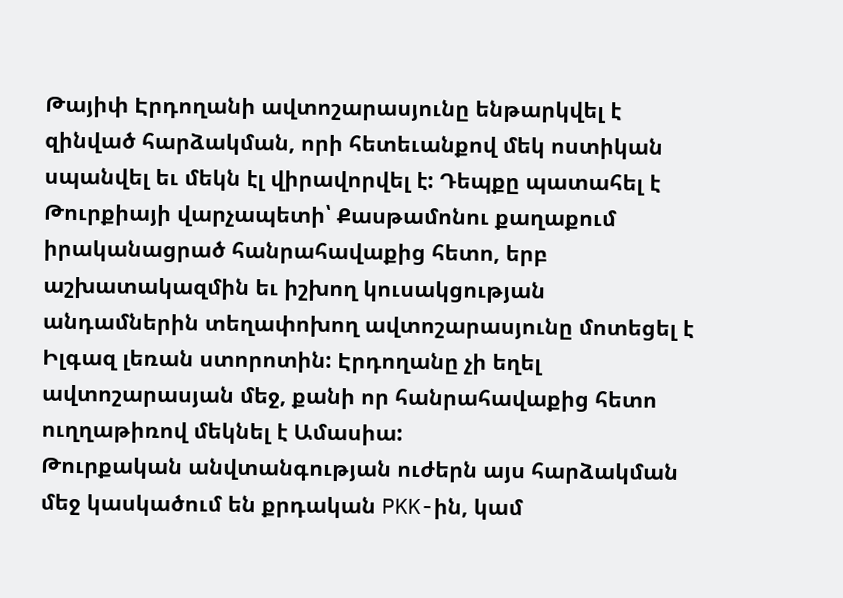Թայիփ Էրդողանի ավտոշարասյունը ենթարկվել է զինված հարձակման, որի հետեւանքով մեկ ոստիկան սպանվել եւ մեկն էլ վիրավորվել է: Դեպքը պատահել է Թուրքիայի վարչապետի՝ Քասթամոնու քաղաքում իրականացրած հանրահավաքից հետո, երբ աշխատակազմին եւ իշխող կուսակցության անդամներին տեղափոխող ավտոշարասյունը մոտեցել է Իլգազ լեռան ստորոտին: Էրդողանը չի եղել ավտոշարասյան մեջ, քանի որ հանրահավաքից հետո ուղղաթիռով մեկնել է Ամասիա:
Թուրքական անվտանգության ուժերն այս հարձակման մեջ կասկածում են քրդական PKK-ին, կամ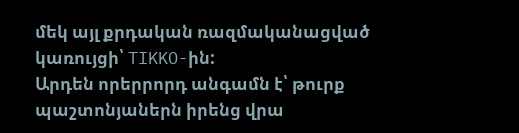մեկ այլ քրդական ռազմականացված կառույցի՝ TIKKO-ին:
Արդեն որերրորդ անգամն է՝ թուրք պաշտոնյաներն իրենց վրա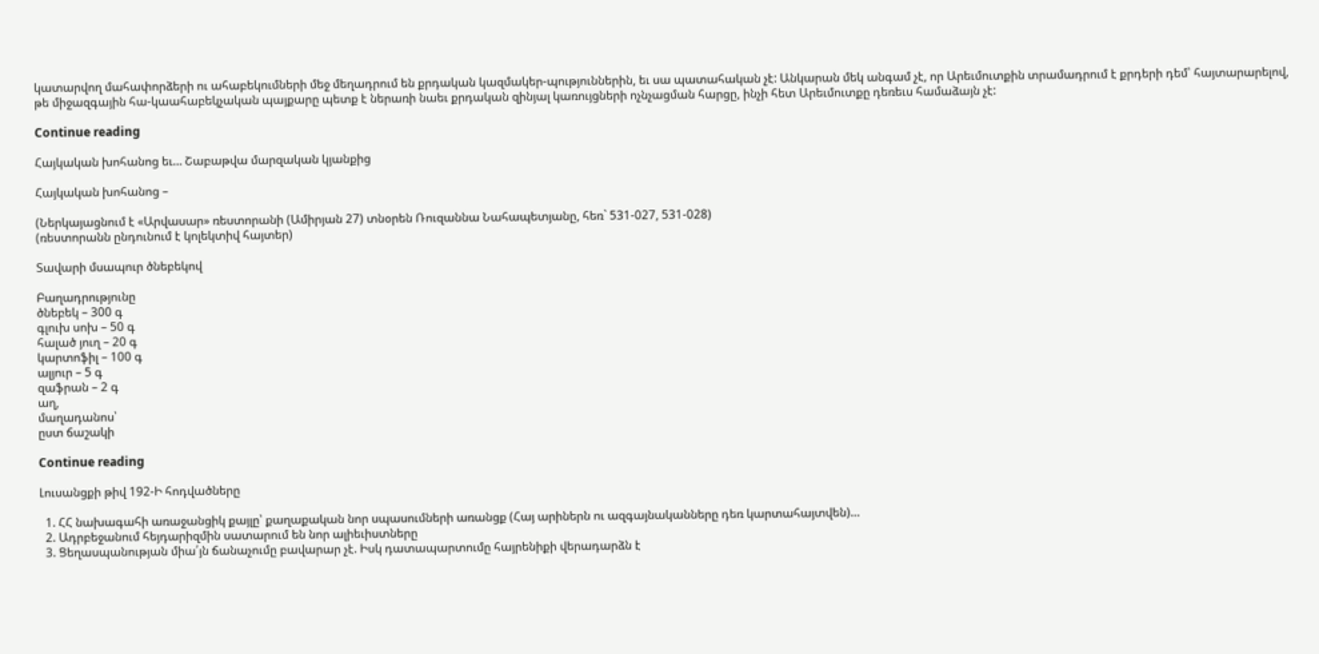կատարվող մահափորձերի ու ահաբեկումների մեջ մեղադրում են քրդական կազմակեր-պություններին, եւ սա պատահական չէ: Անկարան մեկ անգամ չէ, որ Արեւմուտքին տրամադրում է քրդերի դեմ՝ հայտարարելով, թե միջազգային հա-կաահաբեկչական պայքարը պետք է ներառի նաեւ քրդական զինյալ կառույցների ոչնչացման հարցը, ինչի հետ Արեւմուտքը դեռեւս համաձայն չէ:

Continue reading

Հայկական խոհանոց եւ… Շաբաթվա մարզական կյանքից

Հայկական խոհանոց –

(Ներկայացնում է «Արվասար» ռեստորանի (Ամիրյան 27) տնօրեն Ռուզաննա Նահապետյանը, հեռ` 531-027, 531-028)
(ռեստորանն ընդունում է կոլեկտիվ հայտեր)

Տավարի մսապուր ծնեբեկով

Բաղադրությունը
ծնեբեկ – 300 գ
գլուխ սոխ – 50 գ
հալած յուղ – 20 գ
կարտոֆիլ – 100 գ
ալյուր – 5 գ
զաֆրան – 2 գ
աղ,
մաղադանոս՝
ըստ ճաշակի

Continue reading

Լուսանցքի թիվ 192-Ի հոդվածները

  1. ՀՀ նախագահի առաջանցիկ քայլը՝ քաղաքական նոր սպասումների առանցք (Հայ արիներն ու ազգայնականները դեռ կարտահայտվեն)…
  2. Ադրբեջանում հեյդարիզմին սատարում են նոր ալիեւիստները
  3. Ցեղասպանության միա՛յն ճանաչումը բավարար չէ. Իսկ դատապարտումը հայրենիքի վերադարձն է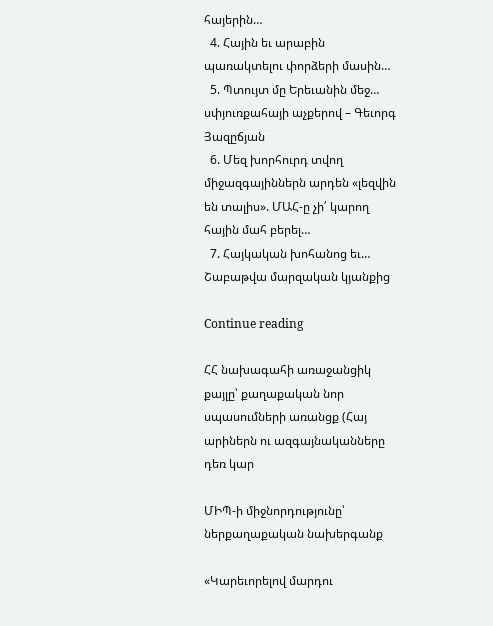հայերին…
  4. Հային եւ արաբին պառակտելու փորձերի մասին…
  5. Պտույտ մը Երեւանին մեջ… սփյուռքահայի աչքերով – Գեւորգ Յազըճյան
  6. Մեզ խորհուրդ տվող միջազգայիններն արդեն «լեզվին են տալիս». ՄԱՀ-ը չի՛ կարող հային մահ բերել…
  7. Հայկական խոհանոց եւ… Շաբաթվա մարզական կյանքից

Continue reading

ՀՀ նախագահի առաջանցիկ քայլը՝ քաղաքական նոր սպասումների առանցք (Հայ արիներն ու ազգայնականները դեռ կար

ՄԻՊ-ի միջնորդությունը՝ ներքաղաքական նախերգանք

«Կարեւորելով մարդու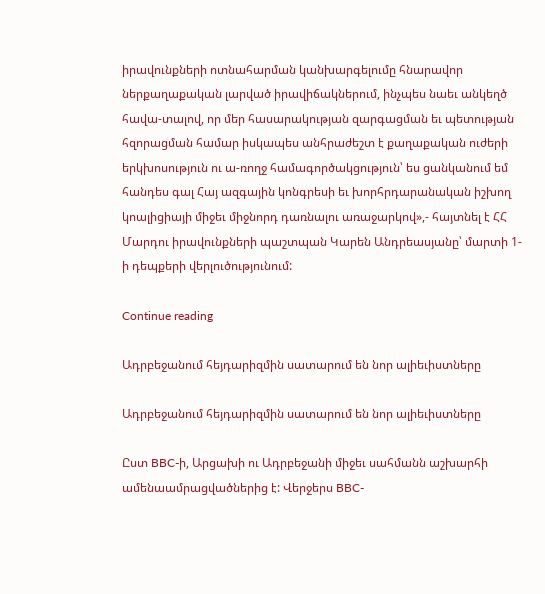իրավունքների ոտնահարման կանխարգելումը հնարավոր ներքաղաքական լարված իրավիճակներում, ինչպես նաեւ անկեղծ հավա-տալով, որ մեր հասարակության զարգացման եւ պետության հզորացման համար իսկապես անհրաժեշտ է քաղաքական ուժերի երկխոսություն ու ա-ռողջ համագործակցություն՝ ես ցանկանում եմ հանդես գալ Հայ ազգային կոնգրեսի եւ խորհրդարանական իշխող կոալիցիայի միջեւ միջնորդ դառնալու առաջարկով»,- հայտնել է ՀՀ Մարդու իրավունքների պաշտպան Կարեն Անդրեասյանը՝ մարտի 1-ի դեպքերի վերլուծությունում:

Continue reading

Ադրբեջանում հեյդարիզմին սատարում են նոր ալիեւիստները

Ադրբեջանում հեյդարիզմին սատարում են նոր ալիեւիստները

Ըստ BBC-ի, Արցախի ու Ադրբեջանի միջեւ սահմանն աշխարհի ամենաամրացվածներից է: Վերջերս BBC-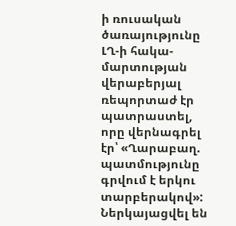ի ռուսական ծառայությունը ԼՂ-ի հակա-մարտության վերաբերյալ ռեպորտաժ էր պատրաստել, որը վերնագրել էր՝ «Ղարաբաղ. պատմությունը գրվում է երկու տարբերակով»: Ներկայացվել են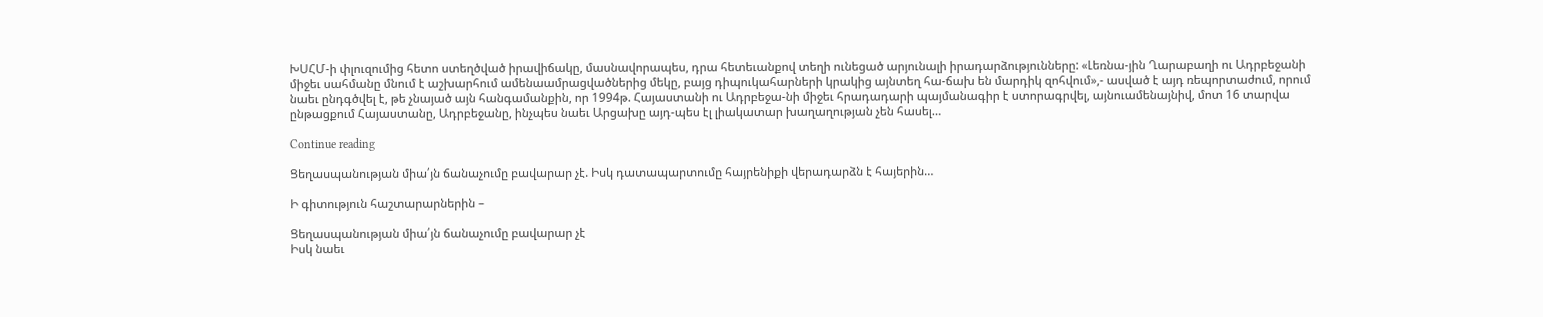ԽՍՀՄ-ի փլուզումից հետո ստեղծված իրավիճակը, մասնավորապես, դրա հետեւանքով տեղի ունեցած արյունալի իրադարձությունները: «Լեռնա-յին Ղարաբաղի ու Ադրբեջանի միջեւ սահմանը մնում է աշխարհում ամենաամրացվածներից մեկը, բայց դիպուկահարների կրակից այնտեղ հա-ճախ են մարդիկ զոհվում»,- ասված է այդ ռեպորտաժում, որում նաեւ ընդգծվել է, թե չնայած այն հանգամանքին, որ 1994թ. Հայաստանի ու Ադրբեջա-նի միջեւ հրադադարի պայմանագիր է ստորագրվել, այնուամենայնիվ, մոտ 16 տարվա ընթացքում Հայաստանը, Ադրբեջանը, ինչպես նաեւ Արցախը այդ-պես էլ լիակատար խաղաղության չեն հասել…

Continue reading

Ցեղասպանության միա՛յն ճանաչումը բավարար չէ. Իսկ դատապարտումը հայրենիքի վերադարձն է հայերին…

Ի գիտություն հաշտարարներին –

Ցեղասպանության միա՛յն ճանաչումը բավարար չէ
Իսկ նաեւ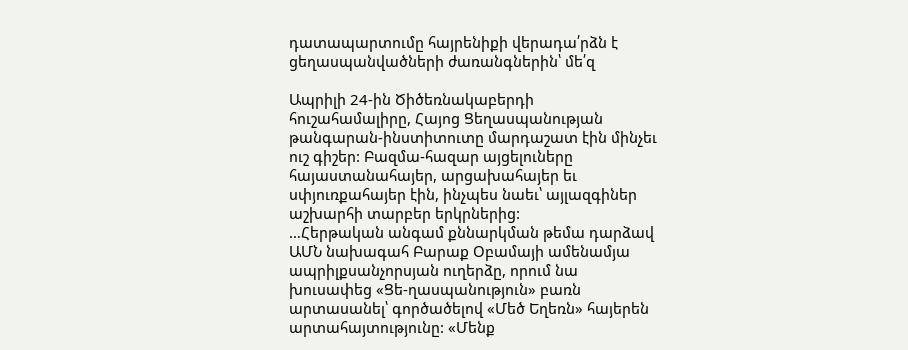դատապարտումը հայրենիքի վերադա՛րձն է ցեղասպանվածների ժառանգներին՝ մե՛զ

Ապրիլի 24-ին Ծիծեռնակաբերդի հուշահամալիրը, Հայոց Ցեղասպանության թանգարան-ինստիտուտը մարդաշատ էին մինչեւ ուշ գիշեր: Բազմա-հազար այցելուները հայաստանահայեր, արցախահայեր եւ սփյուռքահայեր էին, ինչպես նաեւ՝ այլազգիներ աշխարհի տարբեր երկրներից:
…Հերթական անգամ քննարկման թեմա դարձավ ԱՄՆ նախագահ Բարաք Օբամայի ամենամյա ապրիլքսանչորսյան ուղերձը, որում նա խուսափեց «Ցե-ղասպանություն» բառն արտասանել՝ գործածելով «Մեծ Եղեռն» հայերեն արտահայտությունը: «Մենք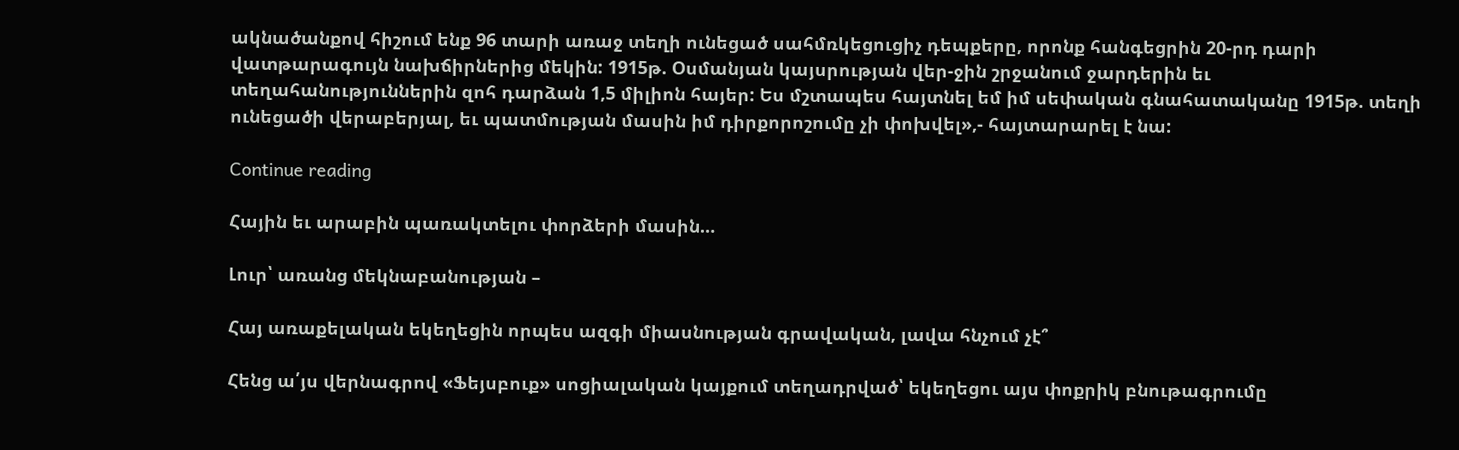ակնածանքով հիշում ենք 96 տարի առաջ տեղի ունեցած սահմռկեցուցիչ դեպքերը, որոնք հանգեցրին 20-րդ դարի վատթարագույն նախճիրներից մեկին: 1915թ. Օսմանյան կայսրության վեր-ջին շրջանում ջարդերին եւ տեղահանություններին զոհ դարձան 1,5 միլիոն հայեր: Ես մշտապես հայտնել եմ իմ սեփական գնահատականը 1915թ. տեղի ունեցածի վերաբերյալ, եւ պատմության մասին իմ դիրքորոշումը չի փոխվել»,- հայտարարել է նա:

Continue reading

Հային եւ արաբին պառակտելու փորձերի մասին…

Լուր՝ առանց մեկնաբանության –

Հայ առաքելական եկեղեցին որպես ազգի միասնության գրավական, լավա հնչում չէ՞

Հենց ա՛յս վերնագրով «Ֆեյսբուք» սոցիալական կայքում տեղադրված՝ եկեղեցու այս փոքրիկ բնութագրումը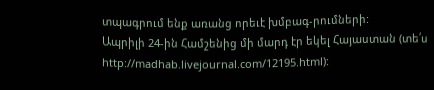տպագրում ենք առանց որեւէ խմբագ-րումների:
Ապրիլի 24-ին Համշենից մի մարդ էր եկել Հայաստան (տե՛ս http://madhab.livejournal.com/12195.html):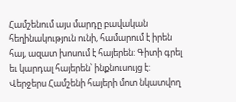Համշենում այս մարդը բավական հեղինակություն ունի, համարում է իրեն հայ, ազատ խոսում է հայերեն: Գիտի գրել եւ կարդալ հայերեն՝ ինքնուսույց է:
Վերջերս Համշենի հայերի մոտ նկատվող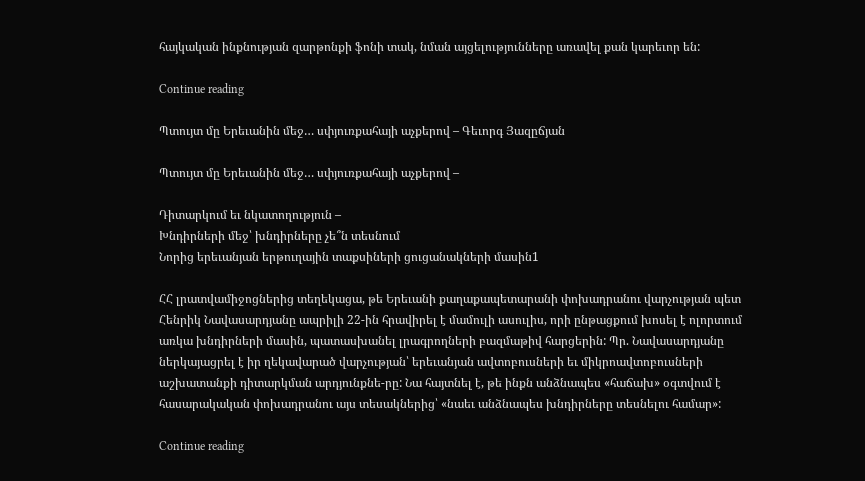հայկական ինքնության զարթոնքի ֆոնի տակ, նման այցելությունները առավել քան կարեւոր են:

Continue reading

Պտույտ մը Երեւանին մեջ… սփյուռքահայի աչքերով – Գեւորգ Յազըճյան

Պտույտ մը Երեւանին մեջ… սփյուռքահայի աչքերով –

Դիտարկում եւ նկատողություն –
Խնդիրների մեջ՝ խնդիրները չե՞ն տեսնում
Նորից երեւանյան երթուղային տաքսիների ցուցանակների մասին1

ՀՀ լրատվամիջոցներից տեղեկացա, թե Երեւանի քաղաքապետարանի փոխադրանու վարչության պետ Հենրիկ Նավասարդյանը ապրիլի 22-ին հրավիրել է մամուլի ասուլիս, որի ընթացքում խոսել է ոլորտում առկա խնդիրների մասին, պատասխանել լրագրողների բազմաթիվ հարցերին: Պր. Նավասարդյանը ներկայացրել է իր ղեկավարած վարչության՝ երեւանյան ավտոբուսների եւ միկրոավտոբուսների աշխատանքի դիտարկման արդյունքնե-րը: Նա հայտնել է, թե ինքն անձնապես «հաճախ» օգտվում է հասարակական փոխադրանու այս տեսակներից՝ «նաեւ անձնապես խնդիրները տեսնելու համար»:

Continue reading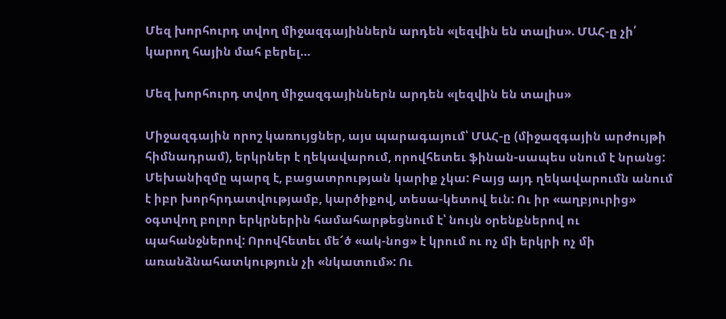Մեզ խորհուրդ տվող միջազգայիններն արդեն «լեզվին են տալիս». ՄԱՀ-ը չի՛ կարող հային մահ բերել…

Մեզ խորհուրդ տվող միջազգայիններն արդեն «լեզվին են տալիս»

Միջազգային որոշ կառույցներ, այս պարագայում՝ ՄԱՀ-ը (միջազգային արժույթի հիմնադրամ), երկրներ է ղեկավարում, որովհետեւ ֆինան-սապես սնում է նրանց: Մեխանիզմը պարզ է, բացատրության կարիք չկա: Բայց այդ ղեկավարումն անում է իբր խորհրդատվությամբ, կարծիքով, տեսա-կետով եւն: Ու իր «աղբյուրից» օգտվող բոլոր երկրներին համահարթեցնում է՝ նույն օրենքներով ու պահանջներով: Որովհետեւ մե՜ծ «ակ-նոց» է կրում ու ոչ մի երկրի ոչ մի առանձնահատկություն չի «նկատում»: Ու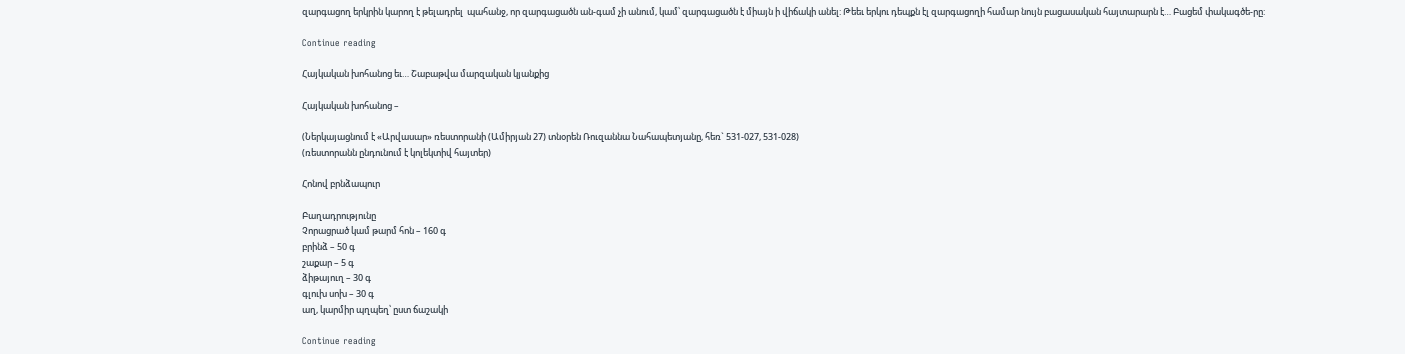զարգացող երկրին կարող է թելադրել  պահանջ, որ զարգացածն ան-գամ չի անում, կամ՝ զարգացածն է միայն ի վիճակի անել: Թեեւ երկու դեպքն էլ զարգացողի համար նույն բացասական հայտարարն է… Բացեմ փակագծե-րը:

Continue reading

Հայկական խոհանոց եւ… Շաբաթվա մարզական կյանքից

Հայկական խոհանոց –

(Ներկայացնում է «Արվասար» ռեստորանի (Ամիրյան 27) տնօրեն Ռուզաննա Նահապետյանը, հեռ` 531-027, 531-028)
(ռեստորանն ընդունում է կոլեկտիվ հայտեր)

Հոնով բրնձապուր

Բաղադրությունը
Չորացրած կամ թարմ հոն – 160 գ
բրինձ – 50 գ
շաքար – 5 գ
ձիթայուղ – 30 գ
գլուխ սոխ – 30 գ
աղ, կարմիր պղպեղ՝ ըստ ճաշակի

Continue reading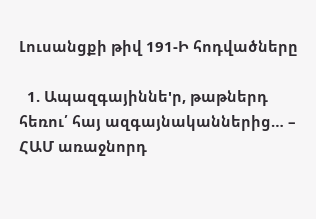Լուսանցքի թիվ 191-Ի հոդվածները

  1. Ապազգայիննե'ր, թաթներդ հեռու՛ հայ ազգայնականներից… – ՀԱՄ առաջնորդ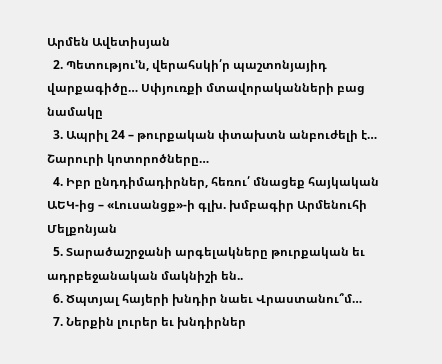Արմեն Ավետիսյան
  2. Պետությու'ն, վերահսկի՛ր պաշտոնյայիդ վարքագիծը… Սփյուռքի մտավորականների բաց նամակը
  3. Ապրիլ 24 – թուրքական փտախտն անբուժելի է… Շարուրի կոտորոծները…
  4. Իբր ընդդիմադիրներ, հեռու՛ մնացեք հայկական ԱԵԿ-ից – «Լուսանցք»-ի գլխ. խմբագիր Արմենուհի Մելքոնյան
  5. Տարածաշրջանի արգելակները թուրքական եւ ադրբեջանական մակնիշի են..
  6. Ծպտյալ հայերի խնդիր նաեւ Վրաստանու՞մ…
  7. Ներքին լուրեր եւ խնդիրներ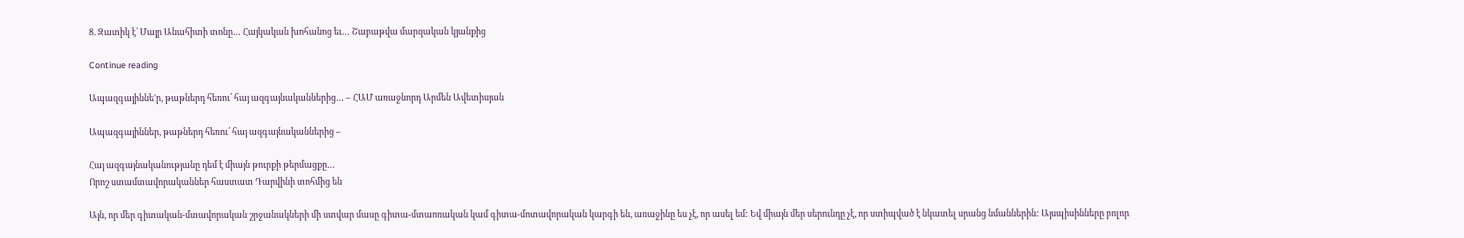8. Զատիկ է՝ Մայր Անահիտի տոնը… Հայկական խոհանոց եւ… Շաբաթվա մարզական կյանքից

Continue reading

Ապազգայիննե'ր, թաթներդ հեռու՛ հայ ազգայնականներից… – ՀԱՄ առաջնորդ Արմեն Ավետիսյան

Ապազգայիններ, թաթներդ հեռու՛ հայ ազգայնականներից –

Հայ ազգայնականությանը դեմ է միայն թուրքի թերմացքը…
Որոշ ստամտավորականներ հաստատ Դարվինի տոհմից են

Այն, որ մեր գիտական-մտավորական շրջանակների մի ստվար մասը գիտա-մտաոռական կամ գիտա-մոտավորական կարգի են, առաջինը ես չէ, որ ասել եմ: Եվ միայն մեր սերունդը չէ, որ ստիպված է նկատել սրանց նմաններին: Այսպիսինները բոլոր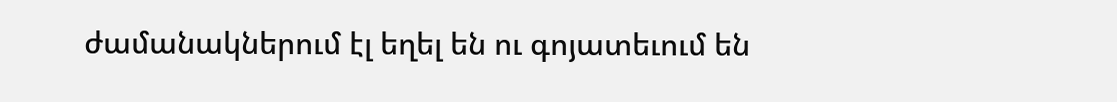ժամանակներում էլ եղել են ու գոյատեւում են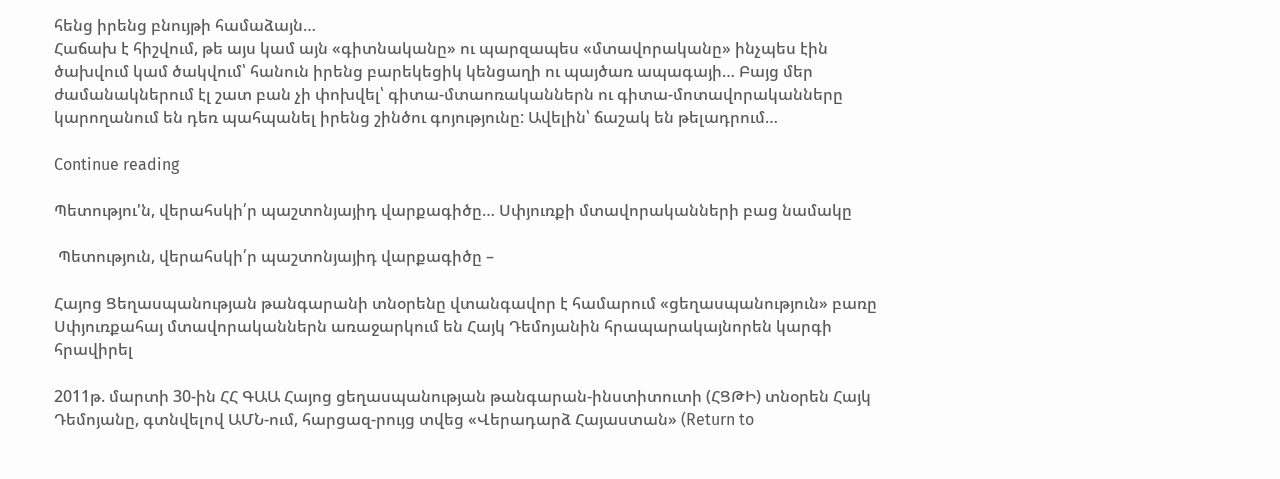հենց իրենց բնույթի համաձայն…
Հաճախ է հիշվում, թե այս կամ այն «գիտնականը» ու պարզապես «մտավորականը» ինչպես էին ծախվում կամ ծակվում՝ հանուն իրենց բարեկեցիկ կենցաղի ու պայծառ ապագայի… Բայց մեր ժամանակներում էլ շատ բան չի փոխվել՝ գիտա-մտաոռականներն ու գիտա-մոտավորականները կարողանում են դեռ պահպանել իրենց շինծու գոյությունը: Ավելին՝ ճաշակ են թելադրում…

Continue reading

Պետությու'ն, վերահսկի՛ր պաշտոնյայիդ վարքագիծը… Սփյուռքի մտավորականների բաց նամակը

 Պետություն, վերահսկի՛ր պաշտոնյայիդ վարքագիծը –

Հայոց Ցեղասպանության թանգարանի տնօրենը վտանգավոր է համարում «ցեղասպանություն» բառը
Սփյուռքահայ մտավորականներն առաջարկում են Հայկ Դեմոյանին հրապարակայնորեն կարգի հրավիրել

2011թ. մարտի 30-ին ՀՀ ԳԱԱ Հայոց ցեղասպանության թանգարան-ինստիտուտի (ՀՑԹԻ) տնօրեն Հայկ Դեմոյանը, գտնվելով ԱՄՆ-ում, հարցազ-րույց տվեց «Վերադարձ Հայաստան» (Return to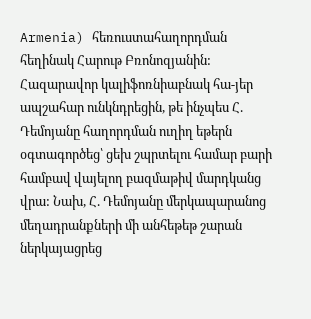Armenia) հեռուստահաղորդման հեղինակ Հարութ Բռոնոզյանին: Հազարավոր կալիֆոռնիաբնակ հա-յեր ապշահար ունկնդրեցին, թե ինչպես Հ. Դեմոյանը հաղորդման ուղիղ եթերն օգտագործեց՝ ցեխ շպրտելու համար բարի համբավ վայելող բազմաթիվ մարդկանց վրա: Նախ, Հ. Դեմոյանը մերկապարանոց մեղադրանքների մի անհեթեթ շարան ներկայացրեց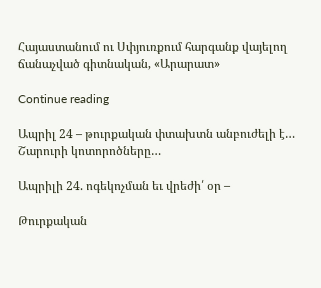Հայաստանում ու Սփյուռքում հարգանք վայելող ճանաչված գիտնական, «Արարատ»

Continue reading

Ապրիլ 24 – թուրքական փտախտն անբուժելի է… Շարուրի կոտորոծները…

Ապրիլի 24. ոգեկոչման եւ վրեժի՛ օր –

Թուրքական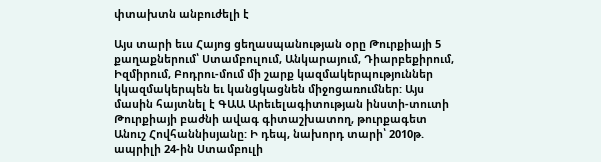փտախտն անբուժելի է

Այս տարի եւս Հայոց ցեղասպանության օրը Թուրքիայի 5 քաղաքներում՝ Ստամբուլում, Անկարայում, Դիարբեքիրում, Իզմիրում, Բոդրու-մում մի շարք կազմակերպություններ կկազմակերպեն եւ կանցկացնեն միջոցառումներ: Այս մասին հայտնել է ԳԱԱ Արեւելագիտության ինստի-տուտի Թուրքիայի բաժնի ավագ գիտաշխատող, թուրքագետ Անուշ Հովհաննիսյանը: Ի դեպ, նախորդ տարի՝ 2010թ. ապրիլի 24-ին Ստամբուլի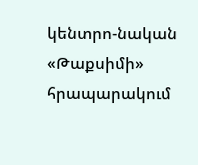կենտրո-նական «Թաքսիմի» հրապարակում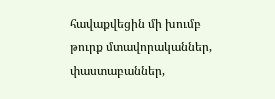հավաքվեցին մի խումբ թուրք մտավորականներ, փաստաբաններ,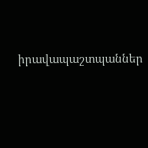իրավապաշտպաններ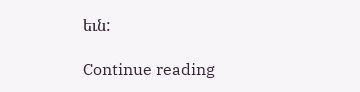եւն:

Continue reading